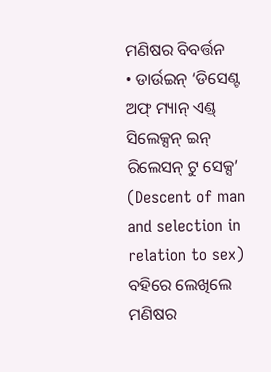ମଣିଷର ବିବର୍ତ୍ତନ
• ଡାର୍ଉଇନ୍ ‘ଡିସେଣ୍ଟ ଅଫ୍ ମ୍ୟାନ୍ ଏଣ୍ଡ୍ ସିଲେକ୍ସନ୍ ଇନ୍ ରିଲେସନ୍ ଟୁ ସେକ୍ସ’ (Descent of man
and selection in relation to sex) ବହିରେ ଲେଖିଲେ ମଣିଷର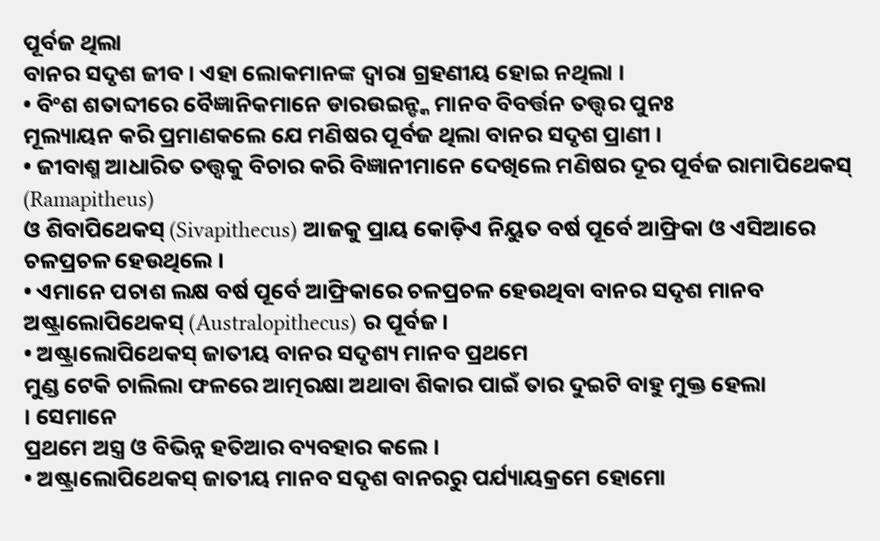ପୂର୍ବଜ ଥିଲା
ବାନର ସଦୃଶ ଜୀବ । ଏହା ଲୋକମାନଙ୍କ ଦ୍ୱାରା ଗ୍ରହଣୀୟ ହୋଇ ନଥିଲା ।
• ବିଂଶ ଶତାବ୍ଦୀରେ ବୈଜ୍ଞାନିକମାନେ ଡାରଉଇନ୍ଙ୍କ ମାନବ ବିବର୍ତ୍ତନ ତତ୍ତ୍ଵର ପୁନଃ
ମୂଲ୍ୟାୟନ କରି ପ୍ରମାଣକଲେ ଯେ ମଣିଷର ପୂର୍ବଜ ଥିଲା ବାନର ସଦୃଶ ପ୍ରାଣୀ ।
• ଜୀବାଶ୍ମ ଆଧାରିତ ତତ୍ତ୍ଵକୁ ବିଚାର କରି ବିଜ୍ଞାନୀମାନେ ଦେଖିଲେ ମଣିଷର ଦୂର ପୂର୍ବଜ ରାମାପିଥେକସ୍
(Ramapitheus)
ଓ ଶିବାପିଥେକସ୍ (Sivapithecus) ଆଜକୁ ପ୍ରାୟ କୋଡ଼ିଏ ନିୟୁତ ବର୍ଷ ପୂର୍ବେ ଆଫ୍ରିକା ଓ ଏସିଆରେ ଚଳପ୍ରଚଳ ହେଉଥିଲେ ।
• ଏମାନେ ପଚାଶ ଲକ୍ଷ ବର୍ଷ ପୂର୍ବେ ଆଫ୍ରିକାରେ ଚଳପ୍ରଚଳ ହେଉଥିବା ବାନର ସଦୃଶ ମାନବ
ଅଷ୍ଟ୍ରାଲୋପିଥେକସ୍ (Australopithecus) ର ପୂର୍ବଜ ।
• ଅଷ୍ଟ୍ରାଲୋପିଥେକସ୍ ଜାତୀୟ ବାନର ସଦୃଶ୍ୟ ମାନବ ପ୍ରଥମେ
ମୁଣ୍ଡ ଟେକି ଚାଲିଲା ଫଳରେ ଆତ୍ମରକ୍ଷା ଅଥାବା ଶିକାର ପାଇଁ ତାର ଦୁଇଟି ବାହୁ ମୁକ୍ତ ହେଲା
। ସେମାନେ
ପ୍ରଥମେ ଅସ୍ତ୍ର ଓ ବିଭିନ୍ନ ହତିଆର ବ୍ୟବହାର କଲେ ।
• ଅଷ୍ଟ୍ରାଲୋପିଥେକସ୍ ଜାତୀୟ ମାନବ ସଦୃଶ ବାନରରୁ ପର୍ଯ୍ୟାୟକ୍ରମେ ହୋମୋ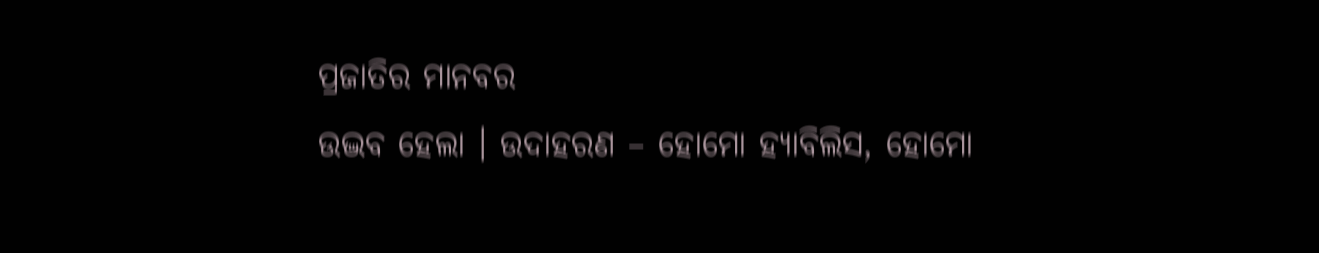ପ୍ରଜାତିର ମାନବର
ଉଦ୍ଭବ ହେଲା । ଉଦାହରଣ – ହୋମୋ ହ୍ୟାବିଲିସ, ହୋମୋ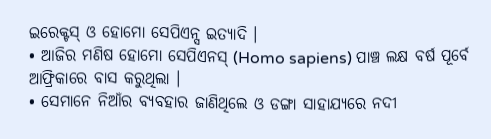ଇରେକ୍ଟସ୍ ଓ ହୋମୋ ସେପିଏନ୍ସ ଇତ୍ୟାଦି ।
• ଆଜିର ମଣିଷ ହୋମୋ ସେପିଏନସ୍ (Homo sapiens) ପାଞ୍ଚ ଲକ୍ଷ ବର୍ଷ ପୂର୍ବେ
ଆଫ୍ରିକାରେ ବାସ କରୁଥିଲା ।
• ସେମାନେ ନିଆଁର ବ୍ୟବହାର ଜାଣିଥିଲେ ଓ ଡଙ୍ଗା ସାହାଯ୍ୟରେ ନଦୀ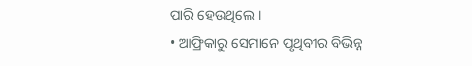ପାରି ହେଉଥିଲେ ।
• ଆଫ୍ରିକାରୁ ସେମାନେ ପୃଥିବୀର ବିଭିନ୍ନ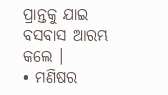ପ୍ରାନ୍ତକୁ ଯାଇ ବସବାସ ଆରମ୍ଭ କଲେ ।
• ମଣିଷର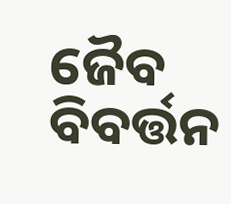ଜୈବ ବିବର୍ତ୍ତନ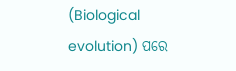(Biological evolution) ପରେ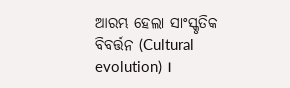ଆରମ୍ଭ ହେଲା ସାଂସ୍କୃତିକ ବିବର୍ତ୍ତନ (Cultural evolution) ।